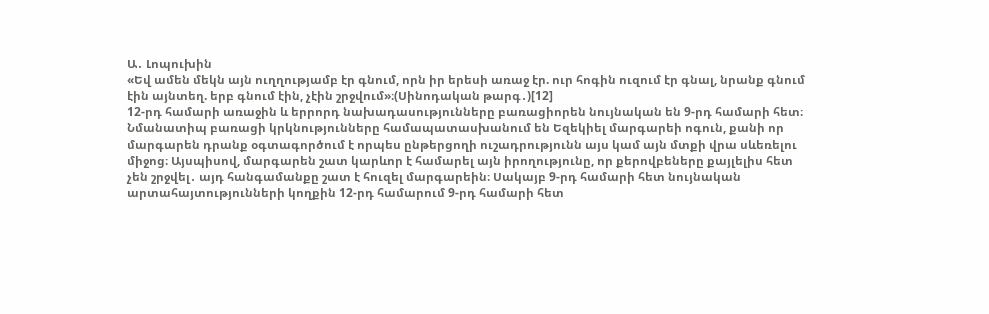Ա․ Լոպուխին
«Եվ ամեն մեկն այն ուղղությամբ էր գնում, որն իր երեսի առաջ էր. ուր հոգին ուզում էր գնալ, նրանք գնում էին այնտեղ. երբ գնում էին, չէին շրջվում»։(Սինոդական թարգ․)[12]
12-րդ համարի առաջին և երրորդ նախադասությունները բառացիորեն նույնական են 9-րդ համարի հետ։ Նմանատիպ բառացի կրկնությունները համապատասխանում են Եզեկիել մարգարեի ոգուն, քանի որ մարգարեն դրանք օգտագործում է որպես ընթերցողի ուշադրությունն այս կամ այն մտքի վրա սևեռելու միջոց։ Այսպիսով, մարգարեն շատ կարևոր է համարել այն իրողությունը, որ քերովբեները քայլելիս հետ չեն շրջվել․ այդ հանգամանքը շատ է հուզել մարգարեին։ Սակայբ 9-րդ համարի հետ նույնական արտահայտությունների կողքին 12-րդ համարում 9-րդ համարի հետ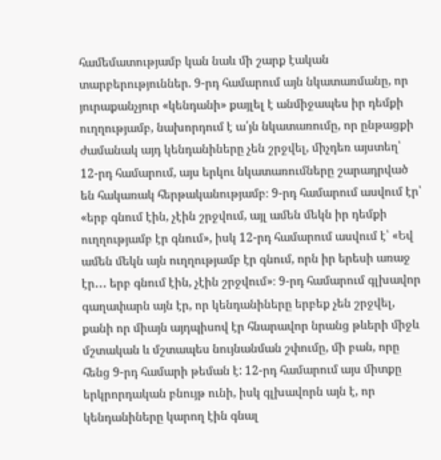համեմատությամբ կան նաև մի շարք էական տարբերություններ. 9-րդ համարում այն նկատառմանը, որ յուրաքանչյուր «կենդանի» քայլել է անմիջապես իր դեմքի ուղղությամբ, նախորդում է ա՛յն նկատառումը, որ ընթացքի ժամանակ այդ կենդանիները չեն շրջվել, միչդեռ այստեղ՝ 12-րդ համարում, այս երկու նկատառումները շարադրված են հակառակ հերթականությամբ։ 9-րդ համարում ասվում էր՝ «երբ գնում էին, չէին շրջվում, այլ ամեն մեկն իր դեմքի ուղղությամբ էր գնում», իսկ 12-րդ համարում ասվում է՝ «Եվ ամեն մեկն այն ուղղությամբ էր գնում, որն իր երեսի առաջ էր․․․ երբ գնում էին, չէին շրջվում»։ 9-րդ համարում գլխավոր գաղափարն այն էր, որ կենդանիները երբեք չեն շրջվել, քանի որ միայն այդպիսով էր հնարավոր նրանց թևերի միջև մշտական և մշտապես նույնանման շփումը, մի բան, որը հենց 9-րդ համարի թեման է: 12-րդ համարում այս միտքը երկրորդական բնույթ ունի, իսկ գլխավորն այն է, որ կենդանիները կարող էին գնալ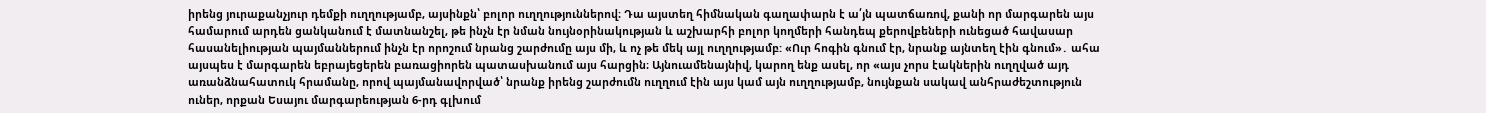իրենց յուրաքանչյուր դեմքի ուղղությամբ, այսինքն՝ բոլոր ուղղություններով։ Դա այստեղ հիմնական գաղափարն է ա՛յն պատճառով, քանի որ մարգարեն այս համարում արդեն ցանկանում է մատնանշել, թե ինչն էր նման նույնօրինակության և աշխարհի բոլոր կողմերի հանդեպ քերովբեների ունեցած հավասար հասանելիության պայմաններում ինչն էր որոշում նրանց շարժումը այս մի, և ոչ թե մեկ այլ ուղղությամբ: «Ուր հոգին գնում էր, նրանք այնտեղ էին գնում»․ ահա այսպես է մարգարեն եբրայեցերեն բառացիորեն պատասխանում այս հարցին։ Այնուամենայնիվ, կարող ենք ասել, որ «այս չորս էակներին ուղղված այդ առանձնահատուկ հրամանը, որով պայմանավորված՝ նրանք իրենց շարժումն ուղղում էին այս կամ այն ուղղությամբ, նույնքան սակավ անհրաժեշտություն ուներ, որքան Եսայու մարգարեության 6-րդ գլխում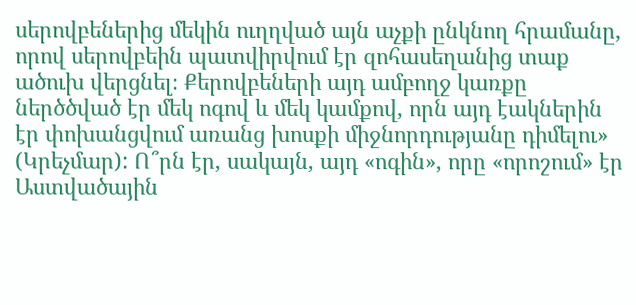սերովբեներից մեկին ուղղված այն աչքի ընկնող հրամանը, որով սերովբեին պատվիրվում էր զոհասեղանից տաք ածուխ վերցնել։ Քերովբեների այդ ամբողջ կառքը ներծծված էր մեկ ոգով և մեկ կամքով, որն այդ էակներին էր փոխանցվում առանց խոսքի միջնորդությանը դիմելու» (Կրեչմար): Ո՞րն էր, սակայն, այդ «ոգին», որը «որոշում» էր Աստվածային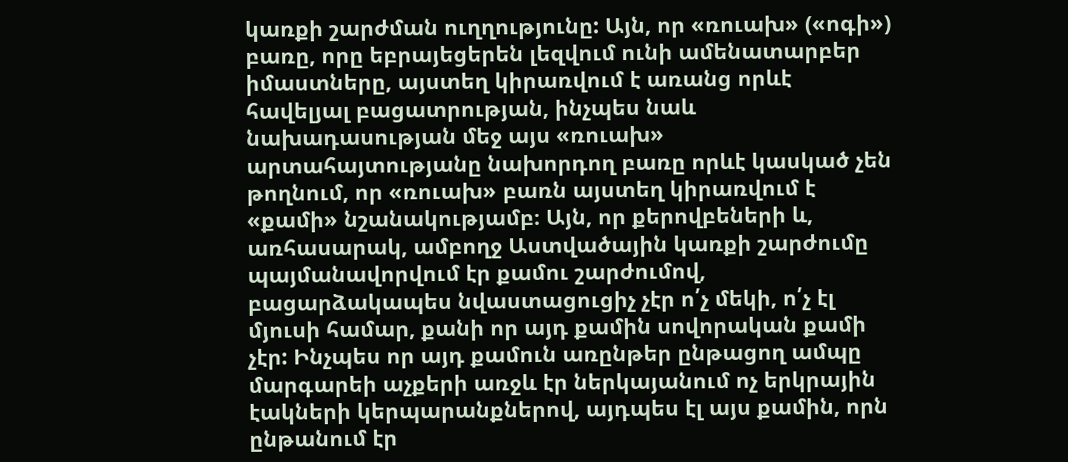կառքի շարժման ուղղությունը: Այն, որ «ռուախ» («ոգի») բառը, որը եբրայեցերեն լեզվում ունի ամենատարբեր իմաստները, այստեղ կիրառվում է առանց որևէ հավելյալ բացատրության, ինչպես նաև նախադասության մեջ այս «ռուախ» արտահայտությանը նախորդող բառը որևէ կասկած չեն թողնում, որ «ռուախ» բառն այստեղ կիրառվում է «քամի» նշանակությամբ։ Այն, որ քերովբեների և, առհասարակ, ամբողջ Աստվածային կառքի շարժումը պայմանավորվում էր քամու շարժումով, բացարձակապես նվաստացուցիչ չէր ո՛չ մեկի, ո՛չ էլ մյուսի համար, քանի որ այդ քամին սովորական քամի չէր: Ինչպես որ այդ քամուն առընթեր ընթացող ամպը մարգարեի աչքերի առջև էր ներկայանում ոչ երկրային էակների կերպարանքներով, այդպես էլ այս քամին, որն ընթանում էր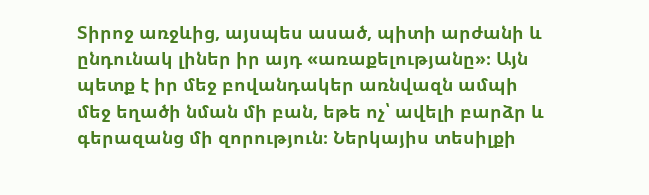Տիրոջ առջևից, այսպես ասած, պիտի արժանի և ընդունակ լիներ իր այդ «առաքելությանը»։ Այն պետք է իր մեջ բովանդակեր առնվազն ամպի մեջ եղածի նման մի բան, եթե ոչ՝ ավելի բարձր և գերազանց մի զորություն։ Ներկայիս տեսիլքի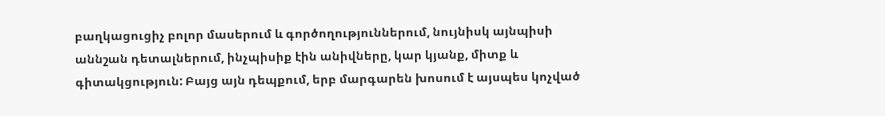բաղկացուցիչ բոլոր մասերում և գործողություններում, նույնիսկ այնպիսի աննշան դետալներում, ինչպիսիք էին անիվները, կար կյանք, միտք և գիտակցություն: Բայց այն դեպքում, երբ մարգարեն խոսում է այսպես կոչված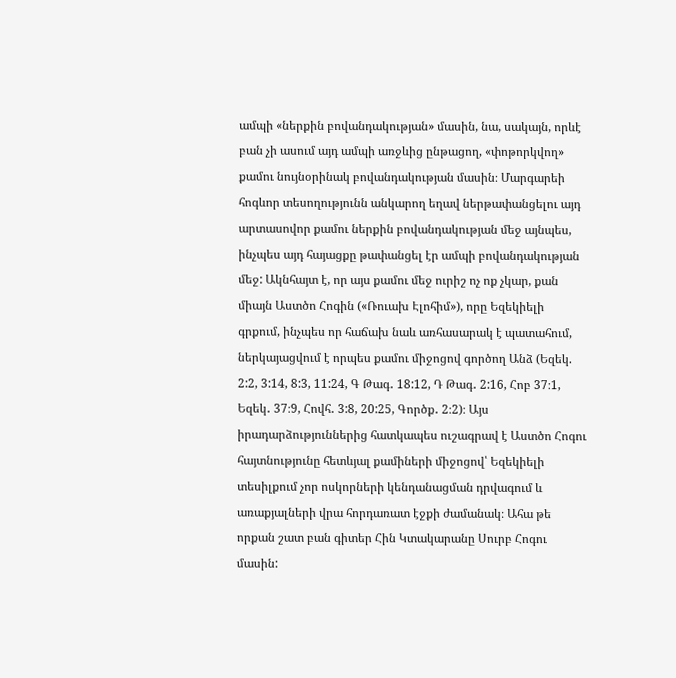ամպի «ներքին բովանդակության» մասին, նա, սակայն, որևէ բան չի ասում այդ ամպի առջևից ընթացող, «փոթորկվող» քամու նույնօրինակ բովանդակության մասին։ Մարգարեի հոգևոր տեսողությունն անկարող եղավ ներթափանցելու այդ արտասովոր քամու ներքին բովանդակության մեջ այնպես, ինչպես այդ հայացքը թափանցել էր ամպի բովանդակության մեջ: Ակնհայտ է, որ այս քամու մեջ ուրիշ ոչ ոք չկար, քան միայն Աստծո Հոգին («Ռուախ Էլոհիմ»), որը Եզեկիելի գրքում, ինչպես որ հաճախ նաև առհասարակ է պատահում, ներկայացվում է որպես քամու միջոցով գործող Անձ (Եզեկ. 2:2, 3:14, 8:3, 11:24, Գ Թագ․ 18:12, Դ Թագ․ 2:16, Հոբ 37։1, Եզեկ․ 37։9, Հովհ․ 3:8, 20:25, Գործք․ 2։2)։ Այս իրադարձություններից հատկապես ուշագրավ է Աստծո Հոգու հայտնությունը հետևյալ քամիների միջոցով՝ Եզեկիելի տեսիլքում չոր ոսկորների կենդանացման դրվագում և առաքյալների վրա հորդառատ էջքի ժամանակ։ Ահա թե որքան շատ բան գիտեր Հին Կտակարանը Սուրբ Հոգու մասին: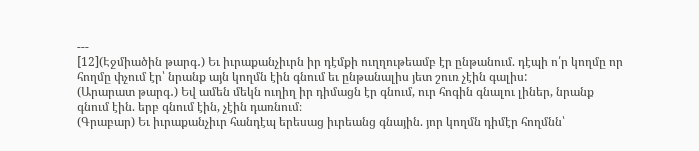---
[12](Էջմիածին թարգ․) Եւ իւրաքանչիւրն իր դէմքի ուղղութեամբ էր ընթանում. դէպի ո՛ր կողմը որ հողմը փչում էր՝ նրանք այն կողմն էին գնում եւ ընթանալիս յետ շուռ չէին գալիս:
(Արարատ թարգ․) Եվ ամեն մեկն ուղիղ իր դիմացն էր գնում, ուր հոգին գնալու լիներ, նրանք գնում էին. երբ գնում էին, չէին դառնում։
(Գրաբար) Եւ իւրաքանչիւր հանդէպ երեսաց իւրեանց գնային. յոր կողմն դիմէր հողմնն՝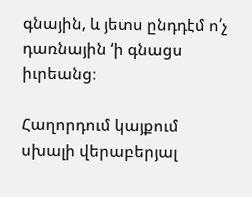գնային, և յետս ընդդէմ ո՛չ դառնային ‘ի գնացս իւրեանց։

Հաղորդում կայքում սխալի վերաբերյալ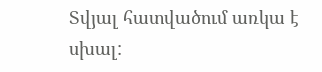Տվյալ հատվածում առկա է սխալ: